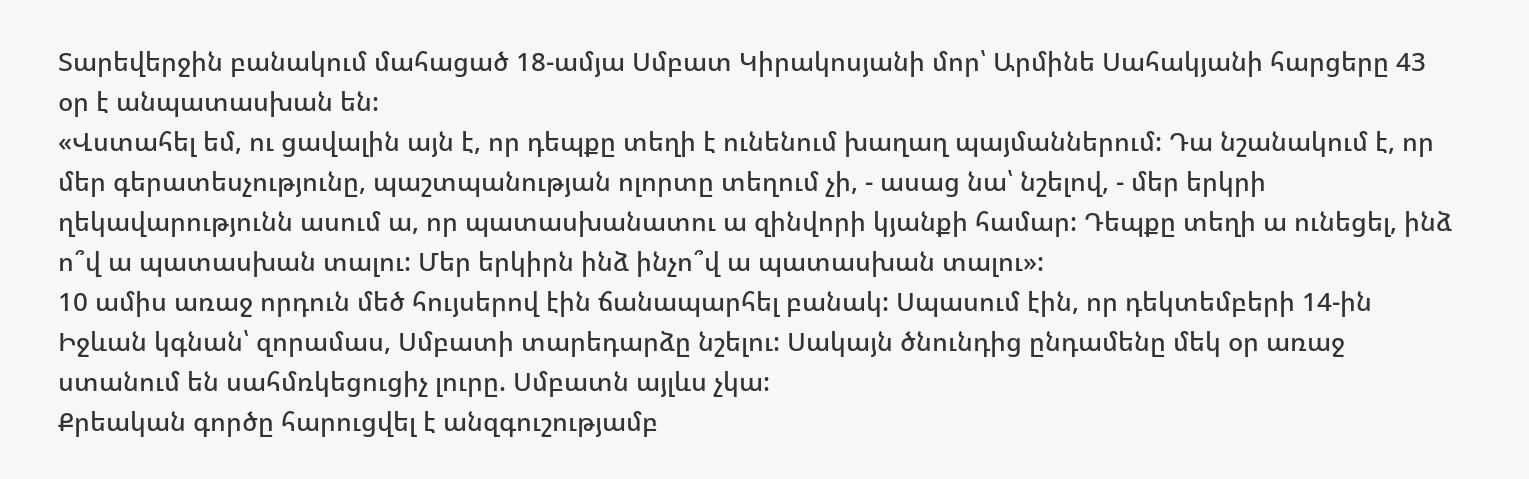Տարեվերջին բանակում մահացած 18-ամյա Սմբատ Կիրակոսյանի մոր՝ Արմինե Սահակյանի հարցերը 43 օր է անպատասխան են:
«Վստահել եմ, ու ցավալին այն է, որ դեպքը տեղի է ունենում խաղաղ պայմաններում: Դա նշանակում է, որ մեր գերատեսչությունը, պաշտպանության ոլորտը տեղում չի, - ասաց նա՝ նշելով, - մեր երկրի ղեկավարությունն ասում ա, որ պատասխանատու ա զինվորի կյանքի համար: Դեպքը տեղի ա ունեցել, ինձ ո՞վ ա պատասխան տալու: Մեր երկիրն ինձ ինչո՞վ ա պատասխան տալու»:
10 ամիս առաջ որդուն մեծ հույսերով էին ճանապարհել բանակ: Սպասում էին, որ դեկտեմբերի 14-ին Իջևան կգնան՝ զորամաս, Սմբատի տարեդարձը նշելու: Սակայն ծնունդից ընդամենը մեկ օր առաջ ստանում են սահմռկեցուցիչ լուրը. Սմբատն այլևս չկա:
Քրեական գործը հարուցվել է անզգուշությամբ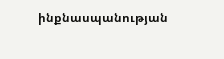ինքնասպանության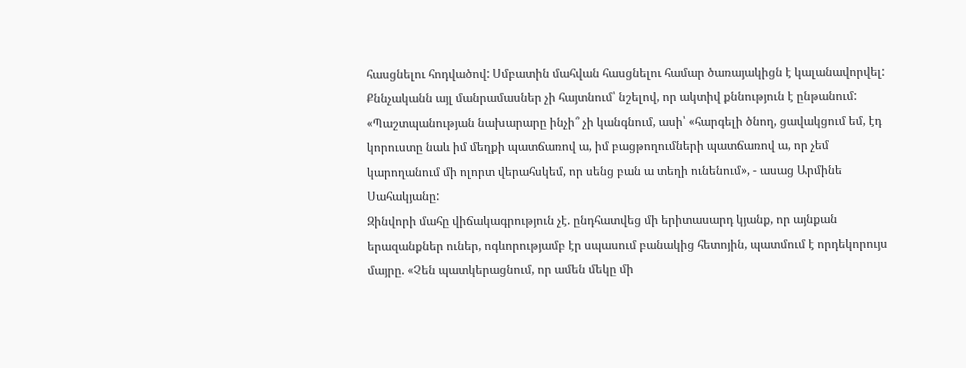հասցնելու հոդվածով: Սմբատին մահվան հասցնելու համար ծառայակիցն է կալանավորվել: Քննչականն այլ մանրամասներ չի հայտնում՝ նշելով, որ ակտիվ քննություն է ընթանում:
«Պաշտպանության նախարարը ինչի՞ չի կանգնում, ասի՝ «հարգելի ծնող, ցավակցում եմ, էդ կորուստը նաև իմ մեղքի պատճառով ա, իմ բացթողումների պատճառով ա, որ չեմ կարողանում մի ոլորտ վերահսկեմ, որ սենց բան ա տեղի ունենում», - ասաց Արմինե Սահակյանը:
Զինվորի մահը վիճակագրություն չէ. ընդհատվեց մի երիտասարդ կյանք, որ այնքան երազանքներ ուներ, ոգևորությամբ էր սպասում բանակից հետոյին, պատմում է որդեկորույս մայրը. «Չեն պատկերացնում, որ ամեն մեկը մի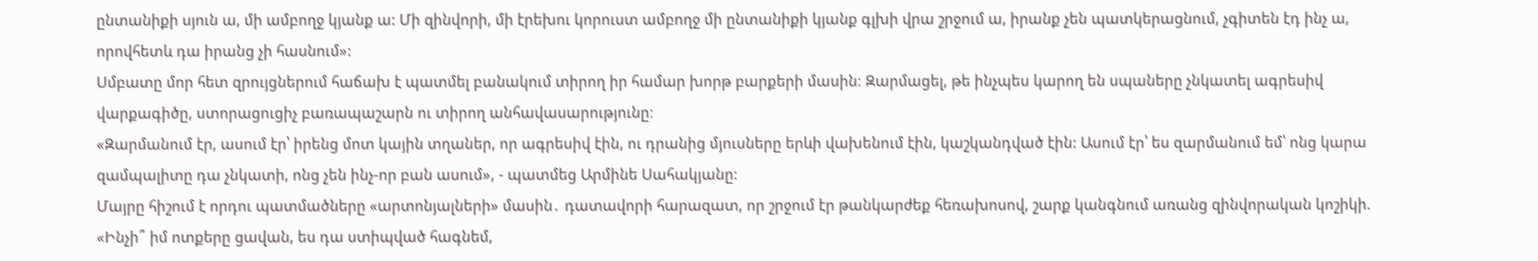ընտանիքի սյուն ա, մի ամբողջ կյանք ա: Մի զինվորի, մի էրեխու կորուստ ամբողջ մի ընտանիքի կյանք գլխի վրա շրջում ա, իրանք չեն պատկերացնում, չգիտեն էդ ինչ ա, որովհետև դա իրանց չի հասնում»:
Սմբատը մոր հետ զրույցներում հաճախ է պատմել բանակում տիրող իր համար խորթ բարքերի մասին։ Զարմացել, թե ինչպես կարող են սպաները չնկատել ագրեսիվ վարքագիծը, ստորացուցիչ բառապաշարն ու տիրող անհավասարությունը։
«Զարմանում էր, ասում էր՝ իրենց մոտ կային տղաներ, որ ագրեսիվ էին, ու դրանից մյուսները երևի վախենում էին, կաշկանդված էին: Ասում էր՝ ես զարմանում եմ՝ ոնց կարա զամպալիտը դա չնկատի, ոնց չեն ինչ-որ բան ասում», - պատմեց Արմինե Սահակյանը:
Մայրը հիշում է որդու պատմածները «արտոնյալների» մասին․ դատավորի հարազատ, որ շրջում էր թանկարժեք հեռախոսով, շարք կանգնում առանց զինվորական կոշիկի. «Ինչի՞ իմ ոտքերը ցավան, ես դա ստիպված հագնեմ,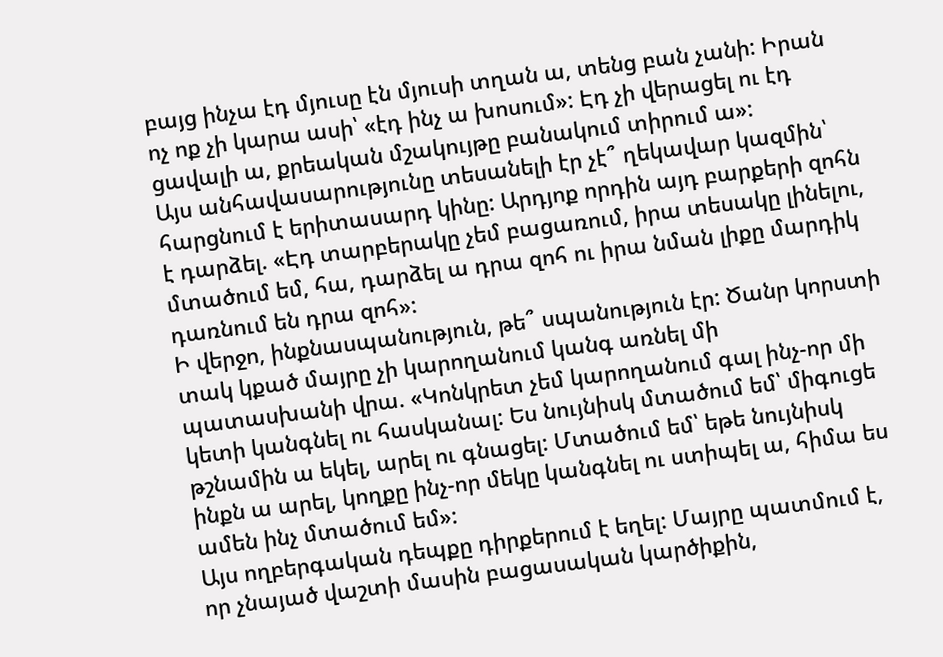բայց ինչա էդ մյուսը էն մյուսի տղան ա, տենց բան չանի: Իրան ոչ ոք չի կարա ասի՝ «էդ ինչ ա խոսում»: Էդ չի վերացել ու էդ ցավալի ա, քրեական մշակույթը բանակում տիրում ա»:
Այս անհավասարությունը տեսանելի էր չէ՞ ղեկավար կազմին՝ հարցնում է երիտասարդ կինը: Արդյոք որդին այդ բարքերի զոհն է դարձել. «Էդ տարբերակը չեմ բացառում, իրա տեսակը լինելու, մտածում եմ, հա, դարձել ա դրա զոհ ու իրա նման լիքը մարդիկ դառնում են դրա զոհ»:
Ի վերջո, ինքնասպանություն, թե՞ սպանություն էր: Ծանր կորստի տակ կքած մայրը չի կարողանում կանգ առնել մի պատասխանի վրա. «Կոնկրետ չեմ կարողանում գալ ինչ-որ մի կետի կանգնել ու հասկանալ: Ես նույնիսկ մտածում եմ՝ միգուցե թշնամին ա եկել, արել ու գնացել: Մտածում եմ՝ եթե նույնիսկ ինքն ա արել, կողքը ինչ-որ մեկը կանգնել ու ստիպել ա, հիմա ես ամեն ինչ մտածում եմ»:
Այս ողբերգական դեպքը դիրքերում է եղել: Մայրը պատմում է, որ չնայած վաշտի մասին բացասական կարծիքին,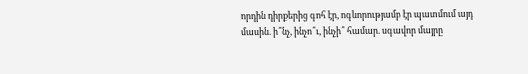որդին դիրքերից գոհ էր, ոգևորությամբ էր պատմում այդ մասին. ի՞նչ, ինչո՞ւ, ինչի՞ համար. սգավոր մայրը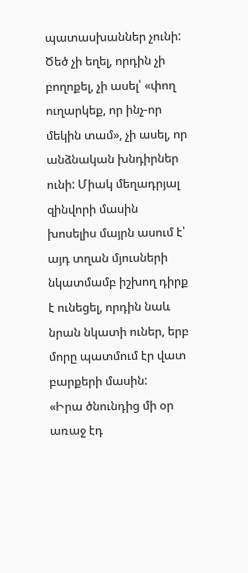պատասխաններ չունի: Ծեծ չի եղել, որդին չի բողոքել, չի ասել՝ «փող ուղարկեք, որ ինչ-որ մեկին տամ», չի ասել, որ անձնական խնդիրներ ունի: Միակ մեղադրյալ զինվորի մասին խոսելիս մայրն ասում է՝ այդ տղան մյուսների նկատմամբ իշխող դիրք է ունեցել, որդին նաև նրան նկատի ուներ, երբ մորը պատմում էր վատ բարքերի մասին:
«Իրա ծնունդից մի օր առաջ էդ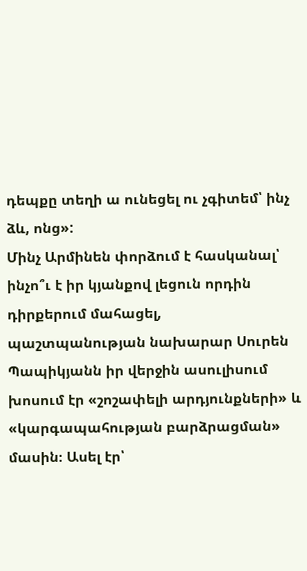դեպքը տեղի ա ունեցել ու չգիտեմ՝ ինչ ձև, ոնց»:
Մինչ Արմինեն փորձում է հասկանալ՝ ինչո՞ւ է իր կյանքով լեցուն որդին դիրքերում մահացել, պաշտպանության նախարար Սուրեն Պապիկյանն իր վերջին ասուլիսում խոսում էր «շոշափելի արդյունքների» և «կարգապահության բարձրացման» մասին։ Ասել էր՝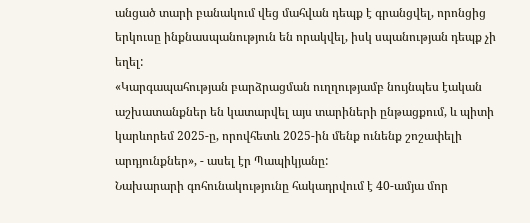անցած տարի բանակում վեց մահվան դեպք է գրանցվել, որոնցից երկուսը ինքնասպանություն են որակվել, իսկ սպանության դեպք չի եղել:
«Կարգապահության բարձրացման ուղղությամբ նույնպես էական աշխատանքներ են կատարվել այս տարիների ընթացքում, և պիտի կարևորեմ 2025-ը, որովհետև 2025-ին մենք ունենք շոշափելի արդյունքներ», - ասել էր Պապիկյանը:
Նախարարի գոհունակությունը հակադրվում է 40-ամյա մոր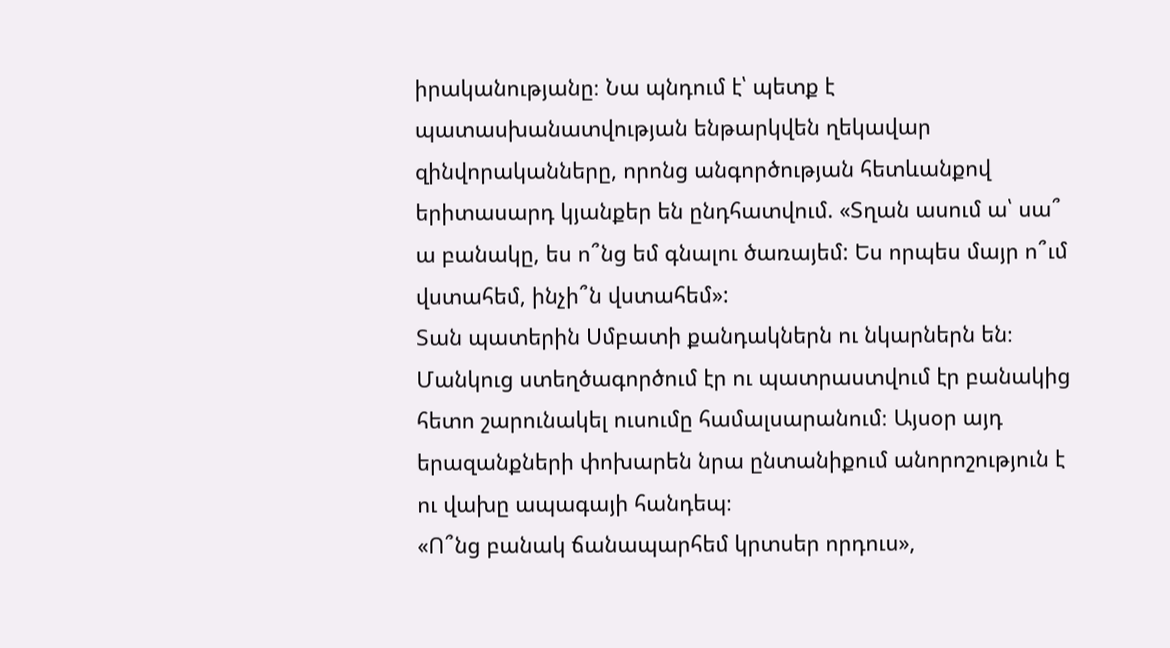իրականությանը։ Նա պնդում է՝ պետք է պատասխանատվության ենթարկվեն ղեկավար զինվորականները, որոնց անգործության հետևանքով երիտասարդ կյանքեր են ընդհատվում. «Տղան ասում ա՝ սա՞ ա բանակը, ես ո՞նց եմ գնալու ծառայեմ: Ես որպես մայր ո՞ւմ վստահեմ, ինչի՞ն վստահեմ»:
Տան պատերին Սմբատի քանդակներն ու նկարներն են։ Մանկուց ստեղծագործում էր ու պատրաստվում էր բանակից հետո շարունակել ուսումը համալսարանում։ Այսօր այդ երազանքների փոխարեն նրա ընտանիքում անորոշություն է ու վախը ապագայի հանդեպ։
«Ո՞նց բանակ ճանապարհեմ կրտսեր որդուս»,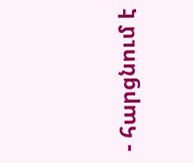- հարցնում է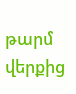թարմ վերքից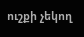ուշքի չեկող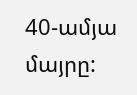40-ամյա մայրը: